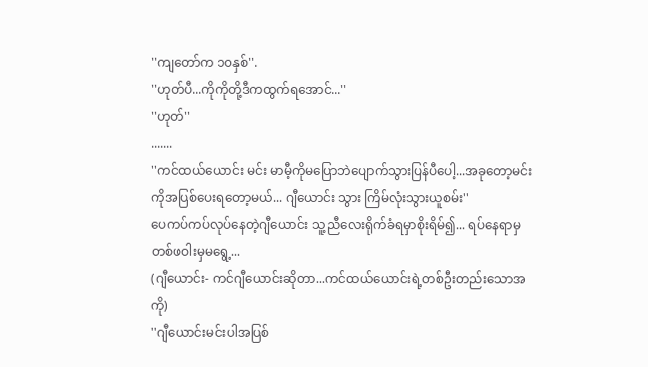''ကျတော်က ၁၀နှစ်''.
''ဟုတ်ပီ...ကိုကိုတို့ဒီကထွက်ရအောင်...''
''ဟုတ်''
.......
''ကင်ထယ်ယောင်း မင်း မာမီ့ကိုမပြောဘဲပျောက်သွားပြန်ပီပေါ့...အခုတော့မင်းကိုအပြစ်ပေးရတော့မယ်... ဂျီယောင်း သွား ကြိမ်လုံးသွားယူစမ်း''
ပေကပ်ကပ်လုပ်နေတဲ့ဂျီယောင်း သူ့ညီလေးရိုက်ခံရမှာစိုးရိမ်၍... ရပ်နေရာမှ တစ်ဖဝါးမှမရွေ့...
(ဂျီယောင်း- ကင်ဂျီယောင်းဆိုတာ...ကင်ထယ်ယောင်းရဲ့တစ်ဦးတည်းသောအကို)
''ဂျီယောင်းမင်းပါအပြစ်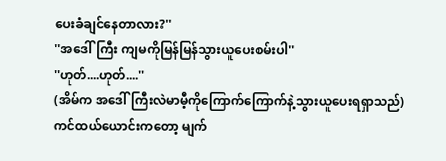ပေးခံချင်နေတာလား?''
''အဒေါ်ကြီး ကျမကိုမြန်မြန်သွားယူပေးစမ်းပါ''
''ဟုတ်....ဟုတ်....''
(အိမ်က အဒေါ်ကြီးလဲမာမီ့ကိုကြောက်ကြောက်နဲ့သွားယူပေးရရှာသည်)
ကင်ထယ်ယောင်းကတော့ မျက်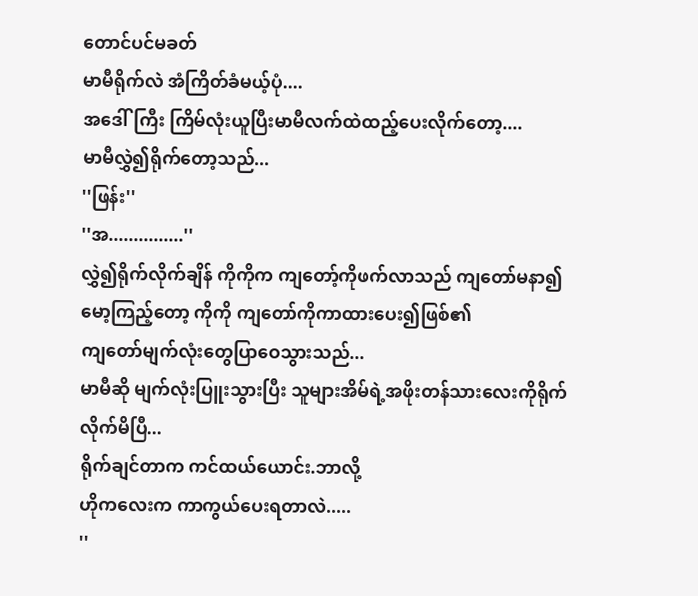တောင်ပင်မခတ်
မာမီရိုက်လဲ အံကြိတ်ခံမယ့်ပုံ....
အဒေါ်ကြီး ကြိမ်လုံးယူပြီးမာမီလက်ထဲထည့်ပေးလိုက်တော့....
မာမီလွှဲ၍ရိုက်တော့သည်...
''ဖြန်း''
''အ...............''
လွှဲ၍ရိုက်လိုက်ချိန် ကိုကိုက ကျတော့်ကိုဖက်လာသည် ကျတော်မနာ၍ မော့ကြည့်တော့ ကိုကို ကျတော်ကိုကာထားပေး၍ဖြစ်၏
ကျတော်မျက်လုံးတွေပြာဝေသွားသည်...
မာမီဆို မျက်လုံးပြူးသွားပြီး သူများအိမ်ရဲ့အဖိုးတန်သားလေးကိုရိုက်လိုက်မိပြီ...
ရိုက်ချင်တာက ကင်ထယ်ယောင်း.ဘာလို့
ဟိုကလေးက ကာကွယ်ပေးရတာလဲ.....
''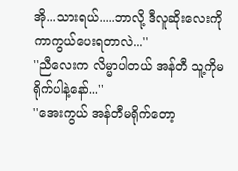အို...သားရယ်.....ဘာလို့ ဒီလူဆိုးလေးကိုကာကွယ်ပေးရတာလဲ...''
''ညီလေးက လိမ္မာပါတယ် အန်တီ သူ့ကိုမရိုက်ပါနဲ့နော်...''
''အေးကွယ် အန်တီမရိုက်တော့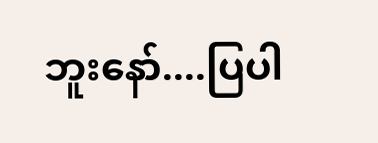ဘူးနော်....ပြပါ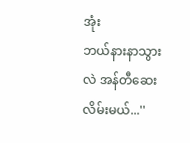အုံး
ဘယ်နားနာသွားလဲ အန်တီဆေးလိမ်းမယ်...''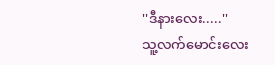''ဒီနားလေး.....''
သူ့လက်မောင်းလေး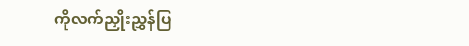ကိုလက်ညှိုးညွှန်ပြ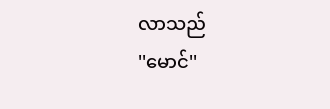လာသည်
''မောင်''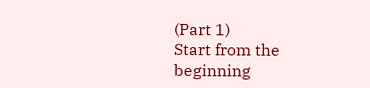(Part 1)
Start from the beginning